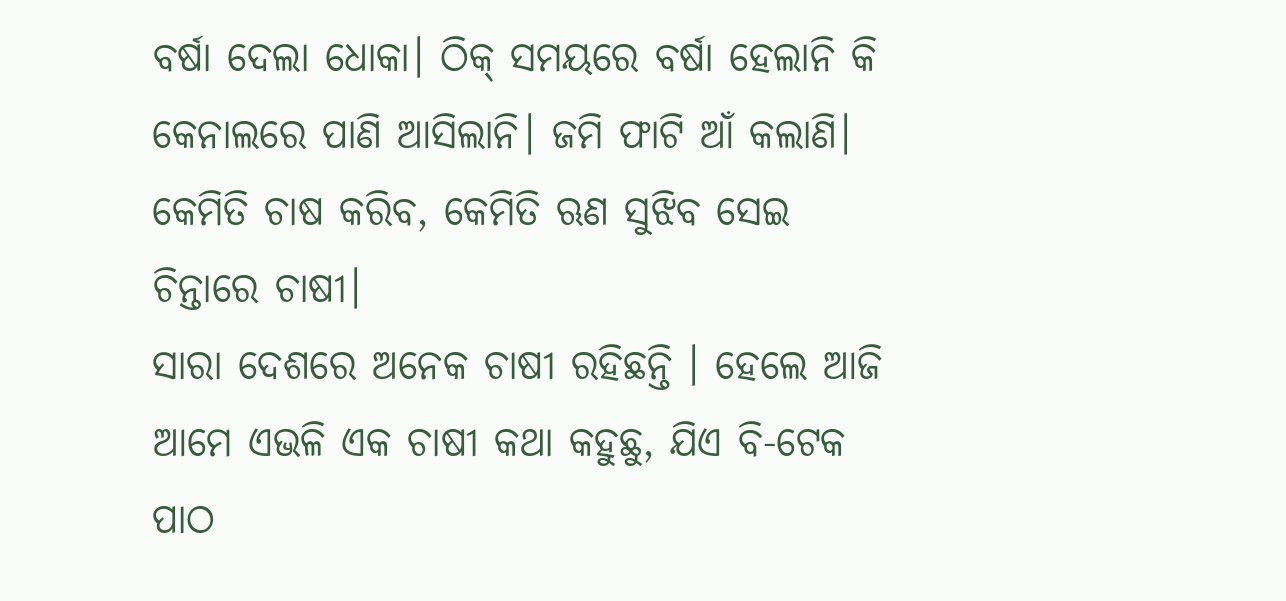ବର୍ଷା ଦେଲା ଧୋକା। ଠିକ୍ ସମୟରେ ବର୍ଷା ହେଲାନି କି କେନାଲରେ ପାଣି ଆସିଲାନି। ଜମି ଫାଟି ଆଁ କଲାଣି। କେମିତି ଚାଷ କରିବ, କେମିତି ଋଣ ସୁଝିବ ସେଇ ଚିନ୍ତାରେ ଚାଷୀ।
ସାରା ଦେଶରେ ଅନେକ ଚାଷୀ ରହିଛନ୍ତି । ହେଲେ ଆଜି ଆମେ ଏଭଳି ଏକ ଚାଷୀ କଥା କହୁଛୁ, ଯିଏ ବି-ଟେକ ପାଠ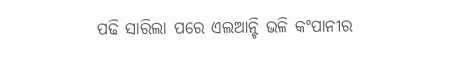ପଢି ସାରିଲା ପରେ ଏଲଆନ୍ଟି ଭଳି କଂପାନୀର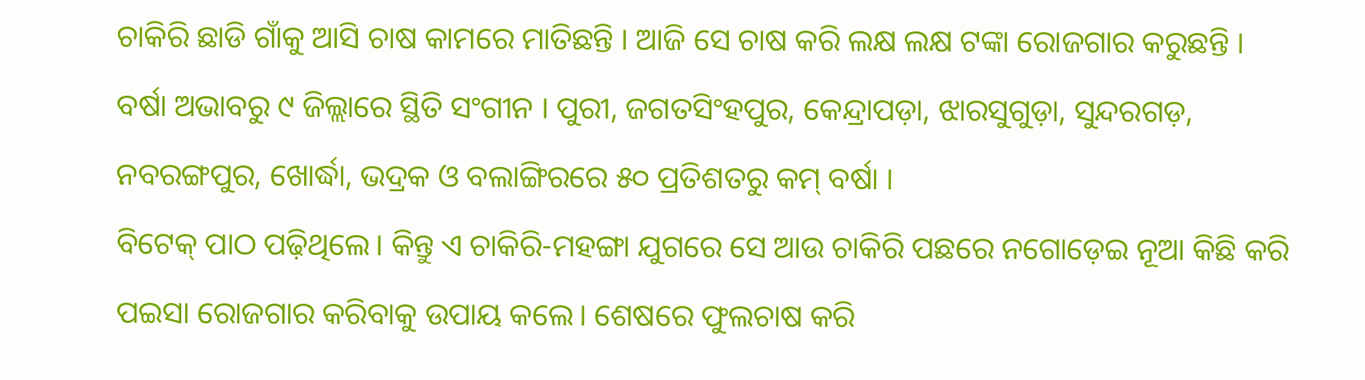ଚାକିରି ଛାଡି ଗାଁକୁ ଆସି ଚାଷ କାମରେ ମାତିଛନ୍ତି । ଆଜି ସେ ଚାଷ କରି ଲକ୍ଷ ଲକ୍ଷ ଟଙ୍କା ରୋଜଗାର କରୁଛନ୍ତି ।
ବର୍ଷା ଅଭାବରୁ ୯ ଜିଲ୍ଲାରେ ସ୍ଥିତି ସଂଗୀନ । ପୁରୀ, ଜଗତସିଂହପୁର, କେନ୍ଦ୍ରାପଡ଼ା, ଝାରସୁଗୁଡ଼ା, ସୁନ୍ଦରଗଡ଼, ନବରଙ୍ଗପୁର, ଖୋର୍ଦ୍ଧା, ଭଦ୍ରକ ଓ ବଲାଙ୍ଗିରରେ ୫୦ ପ୍ରତିଶତରୁ କମ୍ ବର୍ଷା ।
ବିଟେକ୍ ପାଠ ପଢ଼ିଥିଲେ। କିନ୍ତୁ ଏ ଚାକିରି-ମହଙ୍ଗା ଯୁଗରେ ସେ ଆଉ ଚାକିରି ପଛରେ ନଗୋଡ଼େଇ ନୂଆ କିଛି କରି ପଇସା ରୋଜଗାର କରିବାକୁ ଉପାୟ କଲେ। ଶେଷରେ ଫୁଲଚାଷ କରି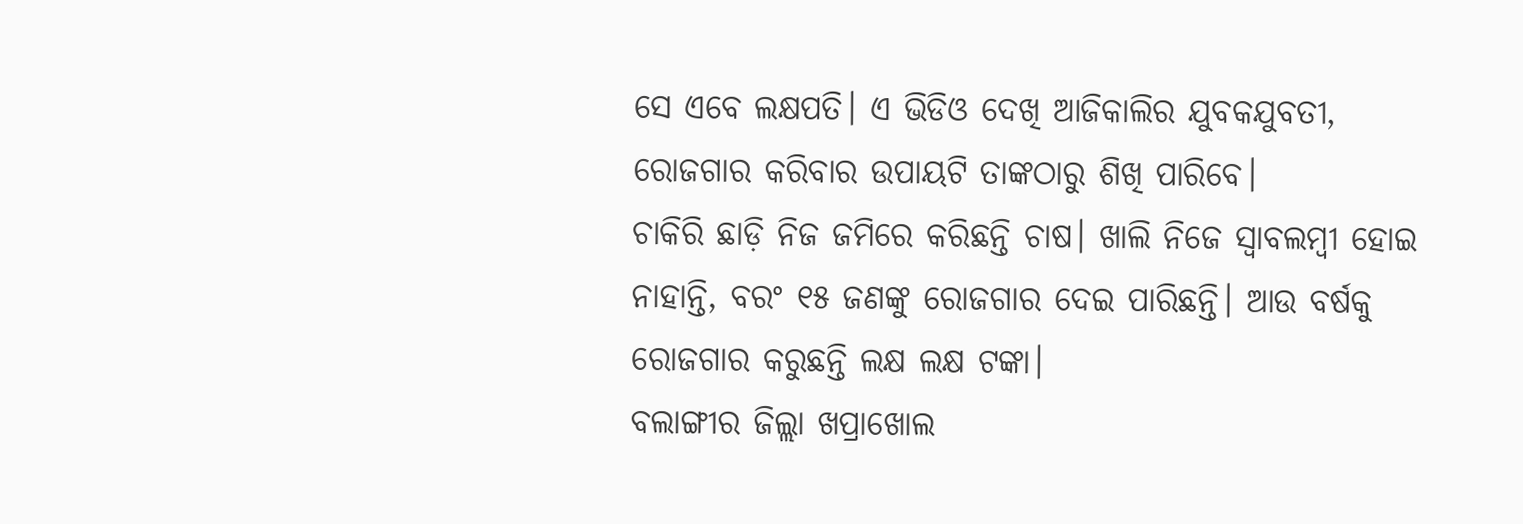ସେ ଏବେ ଲକ୍ଷପତି। ଏ ଭିଡିଓ ଦେଖି ଆଜିକାଲିର ଯୁବକଯୁବତୀ, ରୋଜଗାର କରିବାର ଉପାୟଟି ତାଙ୍କଠାରୁ ଶିଖି ପାରିବେ।
ଚାକିରି ଛାଡ଼ି ନିଜ ଜମିରେ କରିଛନ୍ତି ଚାଷ। ଖାଲି ନିଜେ ସ୍ୱାବଲମ୍ବୀ ହୋଇ ନାହାନ୍ତି, ବରଂ ୧୫ ଜଣଙ୍କୁ ରୋଜଗାର ଦେଇ ପାରିଛନ୍ତି। ଆଉ ବର୍ଷକୁ ରୋଜଗାର କରୁଛନ୍ତି ଲକ୍ଷ ଲକ୍ଷ ଟଙ୍କା।
ବଲାଙ୍ଗୀର ଜିଲ୍ଲା ଖପ୍ରାଖୋଲ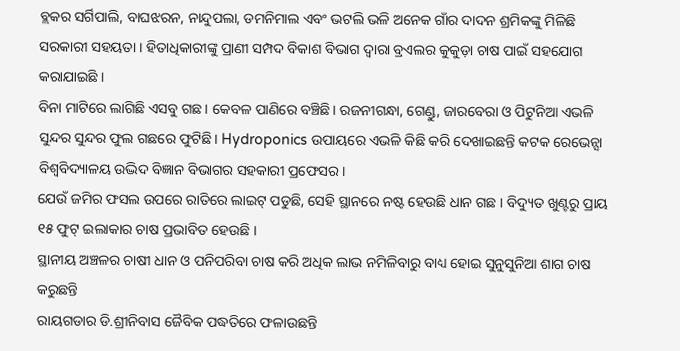ବ୍ଲକର ସର୍ଗିପାଲି, ବାଘଝରନ, ନାନ୍ଦୁପଲା, ଡମନିମାଲ ଏବଂ ଭଟଲି ଭଳି ଅନେକ ଗାଁର ଦାଦନ ଶ୍ରମିକଙ୍କୁ ମିଳିଛି ସରକାରୀ ସହୟତା । ହିତାଧିକାରୀଙ୍କୁ ପ୍ରାଣୀ ସମ୍ପଦ ବିକାଶ ବିଭାଗ ଦ୍ୱାରା ବ୍ରଏଲର କୁକୁଡ଼ା ଚାଷ ପାଇଁ ସହଯୋଗ କରାଯାଇଛି ।
ବିନା ମାଟିରେ ଲାଗିଛି ଏସବୁ ଗଛ। କେବଳ ପାଣିରେ ବଞ୍ଚିଛି। ରଜନୀଗନ୍ଧା, ଗେଣ୍ଡୁ, ଜାରବେରା ଓ ପିଟୁନିଆ ଏଭଳି ସୁନ୍ଦର ସୁନ୍ଦର ଫୁଲ ଗଛରେ ଫୁଟିଛି। Hydroponics ଉପାୟରେ ଏଭଳି କିଛି କରି ଦେଖାଇଛନ୍ତି କଟକ ରେଭେନ୍ସା ବିଶ୍ୱବିଦ୍ୟାଳୟ ଉଦ୍ଭିଦ ବିଜ୍ଞାନ ବିଭାଗର ସହକାରୀ ପ୍ରଫେସର।
ଯେଉଁ ଜମିର ଫସଲ ଉପରେ ରାତିରେ ଲାଇଟ୍ ପଡୁଛି, ସେହି ସ୍ଥାନରେ ନଷ୍ଟ ହେଉଛି ଧାନ ଗଛ । ବିଦ୍ୟୁତ ଖୁଣ୍ଟରୁ ପ୍ରାୟ ୧୫ ଫୁଟ୍ ଇଲାକାର ଚାଷ ପ୍ରଭାବିତ ହେଉଛି ।
ସ୍ଥାନୀୟ ଅଞ୍ଚଳର ଚାଷୀ ଧାନ ଓ ପନିପରିବା ଚାଷ କରି ଅଧିକ ଲାଭ ନମିଳିବାରୁ ବାଧ୍ୟ ହୋଇ ସୁନୁସୁନିଆ ଶାଗ ଚାଷ କରୁଛନ୍ତି
ରାୟଗଡାର ଡି.ଶ୍ରୀନିବାସ ଜୈବିକ ପଦ୍ଧତିରେ ଫଳାଉଛନ୍ତି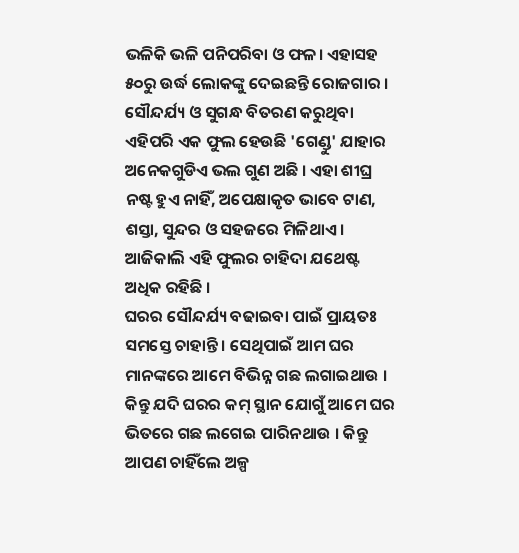ଭଳିକି ଭଳି ପନିପରିବା ଓ ଫଳ। ଏହାସହ ୫୦ରୁ ଉର୍ଦ୍ଧ ଲୋକଙ୍କୁ ଦେଇଛନ୍ତି ରୋଜଗାର ।
ସୌନ୍ଦର୍ଯ୍ୟ ଓ ସୁଗନ୍ଧ ବିତରଣ କରୁଥିବା ଏହିପରି ଏକ ଫୁଲ ହେଉଛି 'ଗେଣ୍ଡୁ' ଯାହାର ଅନେକଗୁଡିଏ ଭଲ ଗୁଣ ଅଛି । ଏହା ଶୀଘ୍ର ନଷ୍ଟ ହୁଏ ନାହିଁ, ଅପେକ୍ଷାକୃତ ଭାବେ ଟାଣ, ଶସ୍ତା, ସୁନ୍ଦର ଓ ସହଜରେ ମିଳିଥାଏ । ଆଜିକାଲି ଏହି ଫୁଲର ଚାହିଦା ଯଥେଷ୍ଟ ଅଧିକ ରହିଛି ।
ଘରର ସୌନ୍ଦର୍ଯ୍ୟ ବଢାଇବା ପାଇଁ ପ୍ରାୟତଃ ସମସ୍ତେ ଚାହାନ୍ତି । ସେଥିପାଇଁ ଆମ ଘର ମାନଙ୍କରେ ଆମେ ବିଭିନ୍ନ ଗଛ ଲଗାଇଥାଉ । କିନ୍ତୁ ଯଦି ଘରର କମ୍ ସ୍ଥାନ ଯୋଗୁଁ ଆମେ ଘର ଭିତରେ ଗଛ ଲଗେଇ ପାରିନଥାଉ । କିନ୍ତୁ ଆପଣ ଚାହିଁଲେ ଅଳ୍ପ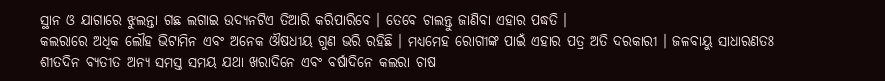ସ୍ଥାନ ଓ ଯାଗାରେ ଝୁଲନ୍ତା ଗଛ ଲଗାଇ ଉଦ୍ୟନଟିଏ ତିଆରି କରିପାରିବେ । ତେବେ ଚାଲନ୍ତୁ ଜାଣିବା ଏହାର ପଦ୍ଧତି ।
କଲରାରେ ଅଧିକ ଲୌହ ଭିଟାମିନ ଏବଂ ଅନେକ ଔଷଧୀୟ ଗୁଣ ଭରି ରହିଛି । ମଧ୍ୟମେହ ରୋଗୀଙ୍କ ପାଇଁ ଏହାର ପତ୍ର ଅତି ଦରକାରୀ । ଜଳବାୟୁ ସାଧାରଣତଃ ଶୀତଦିନ ବ୍ୟତୀତ ଅନ୍ୟ ସମସ୍ତ ସମୟ ଯଥା ଖରାଦିନେ ଏବଂ ବର୍ଷାଦିନେ କଲରା ଚାଷ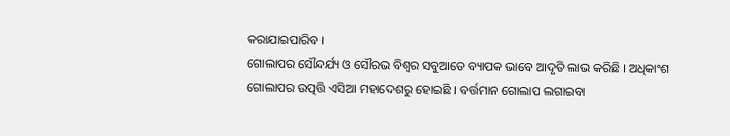କରାଯାଇପାରିବ ।
ଗୋଲାପର ସୌନ୍ଦର୍ଯ୍ୟ ଓ ସୌରଭ ବିଶ୍ଵର ସବୁଆଡେ ବ୍ୟାପକ ଭାବେ ଆଦୃତି ଲାଭ କରିଛି । ଅଧିକାଂଶ ଗୋଲାପର ଉତ୍ପତ୍ତି ଏସିଆ ମହାଦେଶରୁ ହୋଇଛି । ବର୍ତ୍ତମାନ ଗୋଲାପ ଲଗାଇବା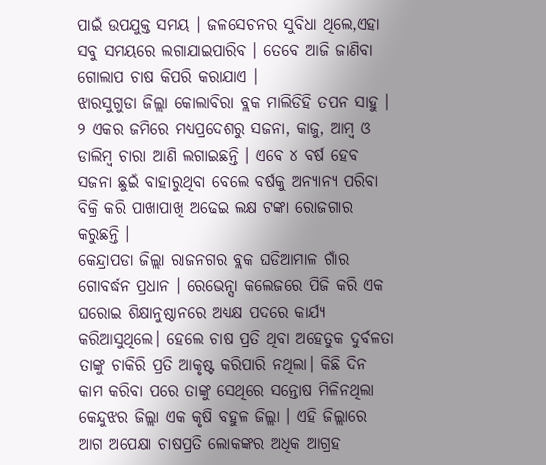ପାଇଁ ଉପଯୁକ୍ତ ସମୟ । ଜଳସେଚନର ସୁବିଧା ଥିଲେ,ଏହା ସବୁ ସମୟରେ ଲଗାଯାଇପାରିବ । ତେବେ ଆଜି ଜାଣିବା ଗୋଲାପ ଚାଷ କିପରି କରାଯାଏ ।
ଝାରସୁଗୁଡା ଜିଲ୍ଲା କୋଲାବିରା ବ୍ଲକ ମାଲିଡିହି ତପନ ସାହୁ । ୨ ଏକର ଜମିରେ ମଧ୍ୟପ୍ରଦେଶରୁ ସଜନା, କାଜୁ, ଆମ୍ବ ଓ ଡାଲିମ୍ବ ଚାରା ଆଣି ଲଗାଇଛନ୍ତି । ଏବେ ୪ ବର୍ଷ ହେବ ସଜନା ଛୁଇଁ ବାହାରୁଥିବା ବେଲେ ବର୍ଷକୁ ଅନ୍ୟାନ୍ୟ ପରିବା ବିକ୍ରି କରି ପାଖାପାଖି ଅଢେଇ ଲକ୍ଷ ଟଙ୍କା ରୋଜଗାର କରୁଛନ୍ତି ।
କେନ୍ଦ୍ରାପଡା ଜିଲ୍ଲା ରାଜନଗର ବ୍ଲକ ଘଡିଆମାଳ ଗାଁର ଗୋବର୍ଦ୍ଧନ ପ୍ରଧାନ । ରେଭେନ୍ସା କଲେଜରେ ପିଜି କରି ଏକ ଘରୋଇ ଶିକ୍ଷାନୁଷ୍ଠାନରେ ଅଧ୍ୟକ୍ଷ ପଦରେ କାର୍ଯ୍ୟ କରିଆସୁଥିଲେ। ହେଲେ ଚାଷ ପ୍ରତି ଥିବା ଅହେତୁକ ଦୁର୍ବଳତା ତାଙ୍କୁ ଚାକିରି ପ୍ରତି ଆକୃଷ୍ଟ କରିପାରି ନଥିଲା। କିଛି ଦିନ କାମ କରିବା ପରେ ତାଙ୍କୁ ସେଥିରେ ସନ୍ତୋଷ ମିଳିନଥିଲା
କେନ୍ଦୁଝର ଜିଲ୍ଲା ଏକ କୃଷି ବହୁଳ ଜିଲ୍ଲା । ଏହି ଜିଲ୍ଲାରେ ଆଗ ଅପେକ୍ଷା ଚାଷପ୍ରତି ଲୋକଙ୍କର ଅଧିକ ଆଗ୍ରହ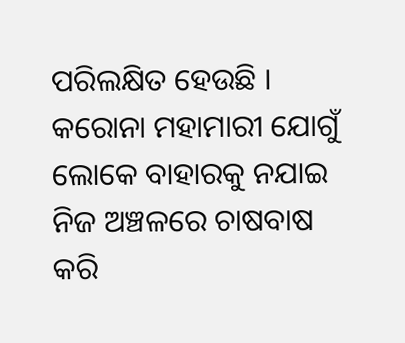ପରିଲକ୍ଷିତ ହେଉଛି । କରୋନା ମହାମାରୀ ଯୋଗୁଁ ଲୋକେ ବାହାରକୁ ନଯାଇ ନିଜ ଅଞ୍ଚଳରେ ଚାଷବାଷ କରି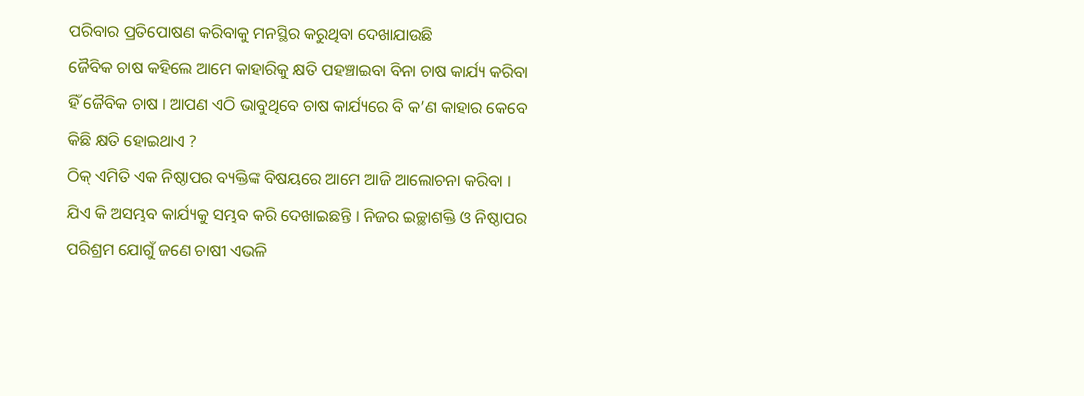ପରିବାର ପ୍ରତିପୋଷଣ କରିବାକୁ ମନସ୍ଥିର କରୁଥିବା ଦେଖାଯାଉଛି
ଜୈବିକ ଚାଷ କହିଲେ ଆମେ କାହାରିକୁ କ୍ଷତି ପହଞ୍ଚାଇବା ବିନା ଚାଷ କାର୍ଯ୍ୟ କରିବା ହିଁ ଜୈବିକ ଚାଷ । ଆପଣ ଏଠି ଭାବୁଥିବେ ଚାଷ କାର୍ଯ୍ୟରେ ବି କ’ଣ କାହାର କେବେ କିଛି କ୍ଷତି ହୋଇଥାଏ ?
ଠିକ୍ ଏମିତି ଏକ ନିଷ୍ଠାପର ବ୍ୟକ୍ତିଙ୍କ ବିଷୟରେ ଆମେ ଆଜି ଆଲୋଚନା କରିବା । ଯିଏ କି ଅସମ୍ଭବ କାର୍ଯ୍ୟକୁ ସମ୍ଭବ କରି ଦେଖାଇଛନ୍ତି । ନିଜର ଇଚ୍ଛାଶକ୍ତି ଓ ନିଷ୍ଠାପର ପରିଶ୍ରମ ଯୋଗୁଁ ଜଣେ ଚାଷୀ ଏଭଳି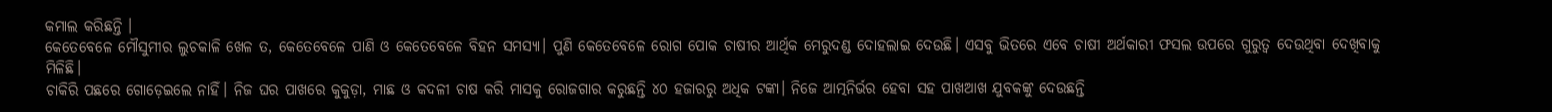କମାଲ କରିଛନ୍ତି ।
କେତେବେଳେ ମୌସୁମୀର ଲୁଚକାଳି ଖେଳ ତ, କେତେବେଳେ ପାଣି ଓ କେତେବେଳେ ବିହନ ସମସ୍ୟା। ପୁଣି କେତେବେଳେ ରୋଗ ପୋକ ଚାଷୀର ଆର୍ଥିକ ମେରୁଦଣ୍ଡ ଦୋହଲାଇ ଦେଉଛି। ଏସବୁ ଭିତରେ ଏବେ ଚାଷୀ ଅର୍ଥକାରୀ ଫସଲ ଉପରେ ଗୁରୁତ୍ୱ ଦେଉଥିବା ଦେଖିବାକୁ ମିଳିଛି।
ଚାକିରି ପଛରେ ଗୋଡ଼େଇଲେ ନାହିଁ। ନିଜ ଘର ପାଖରେ କୁକୁଡ଼ା, ମାଛ ଓ କଦଳୀ ଚାଷ କରି ମାସକୁ ରୋଜଗାର କରୁଛନ୍ତି ୪୦ ହଜାରରୁ ଅଧିକ ଟଙ୍କା। ନିଜେ ଆତ୍ମନିର୍ଭର ହେବା ସହ ପାଖଆଖ ଯୁବକଙ୍କୁ ଦେଉଛନ୍ତି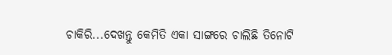ଚାକିରି...ଦେଖନ୍ତୁ କେମିତି ଏକା ସାଙ୍ଗରେ ଚାଲିଛି ତିନୋଟି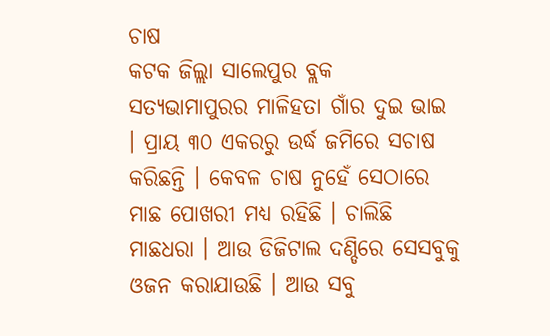ଚାଷ
କଟକ ଜିଲ୍ଲା ସାଲେପୁର ବ୍ଲକ ସତ୍ୟଭାମାପୁରର ମାଳିହତା ଗାଁର ଦୁଇ ଭାଇ । ପ୍ରାୟ ୩୦ ଏକରରୁ ଉର୍ଦ୍ଧ ଜମିରେ ସଚାଷ କରିଛନ୍ତି । କେବଳ ଚାଷ ନୁହେଁ ସେଠାରେ ମାଛ ପୋଖରୀ ମଧ୍ୟ ରହିଛି । ଚାଲିଛି ମାଛଧରା । ଆଉ ଡିଜିଟାଲ ଦଣ୍ଡିରେ ସେସବୁକୁ ଓଜନ କରାଯାଉଛି । ଆଉ ସବୁ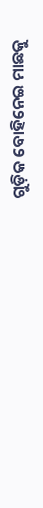ଗୁଡ଼ିକ ବୋହିନେଇ ମାଛକୁ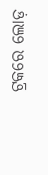ଟ୍ରକରେ ଲୋଡ଼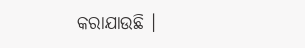କରାଯାଉଛି ।